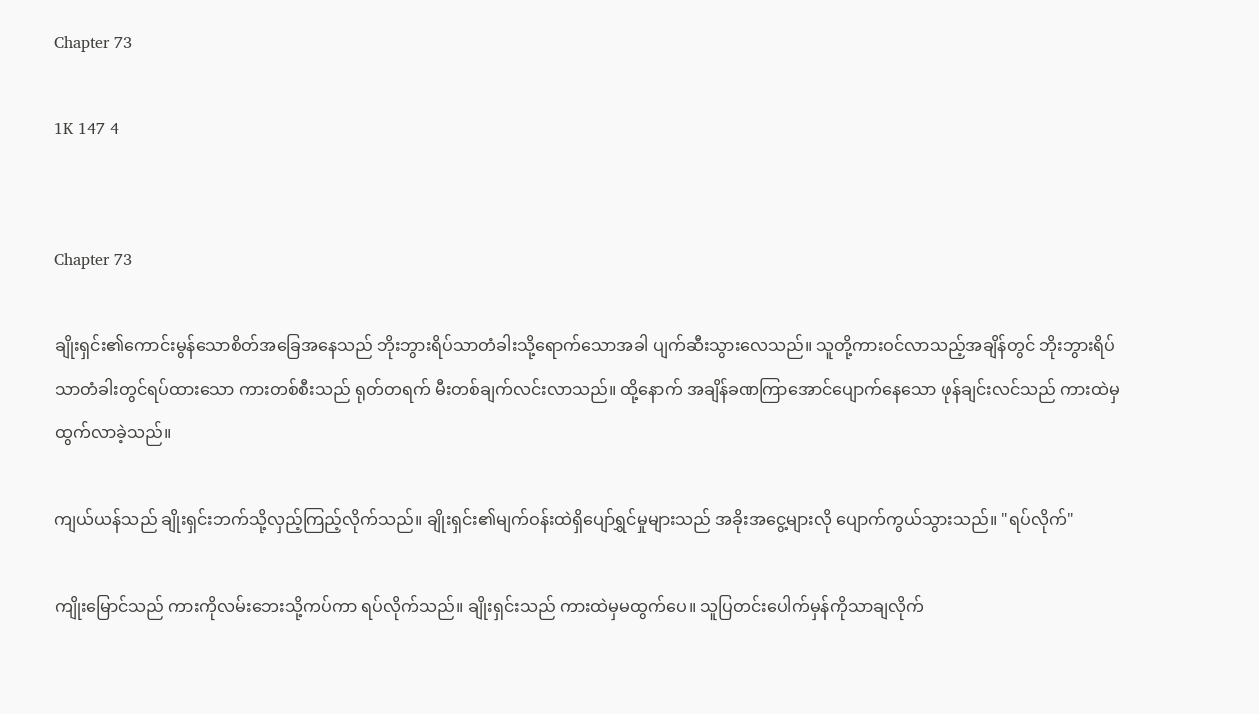Chapter 73

1K 147 4


Chapter 73

ချိုးရှင်း၏ကောင်းမွန်သောစိတ်အခြေအနေသည် ဘိုးဘွားရိပ်သာတံခါးသို့ရောက်သောအခါ ပျက်ဆီးသွားလေသည်။ သူတို့ကားဝင်လာသည့်အချိန်တွင် ဘိုးဘွားရိပ်သာတံခါးတွင်ရပ်ထားသော ကားတစ်စီးသည် ရုတ်တရက် မီးတစ်ချက်လင်းလာသည်။ ထို့နောက် အချိန်ခဏကြာအောင်ပျောက်နေသော ဖုန်ချင်းလင်သည် ကားထဲမှထွက်လာခဲ့သည်။

ကျယ်ယန်သည် ချိုးရှင်းဘက်သို့လှည့်ကြည့်လိုက်သည်။ ချိုးရှင်း၏မျက်ဝန်းထဲရှိပျော်ရွှင်မှုများသည် အခိုးအငွေ့များလို ပျောက်ကွယ်သွားသည်။ "ရပ်လိုက်"

ကျိုးမြောင်သည် ကားကိုလမ်းဘေးသို့ကပ်ကာ ရပ်လိုက်သည်။ ချိုးရှင်းသည် ကားထဲမှမထွက်ပေ။ သူပြတင်းပေါက်မှန်ကိုသာချလိုက်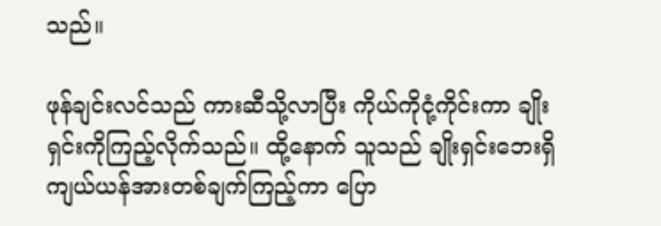သည်။

ဖုန်ချင်းလင်သည် ကားဆီသို့လာပြီး ကိုယ်ကိုငုံ့ကိုင်းကာ ချိုးရှင်းကိုကြည့်လိုက်သည်။ ထို့နောက် သူသည် ချိုးရှင်းဘေးရှိကျယ်ယန်အားတစ်ချက်ကြည့်ကာ ပြော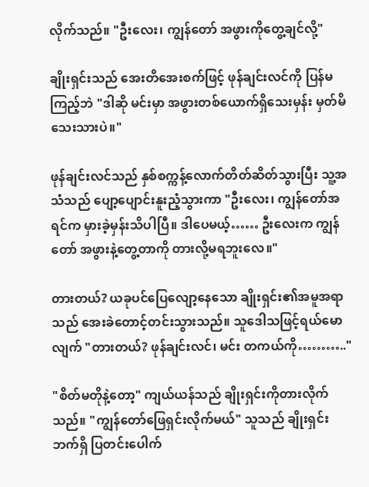လိုက်သည်။ "ဦးလေး၊ ကျွန်တော် အဖွားကိုတွေ့ချင်လို့"

ချိုးရှင်းသည် အေးတိအေးစက်ဖြင့် ဖုန်ချင်းလင်ကို ပြန်မကြည့်ဘဲ "ဒါဆို မင်းမှာ အဖွားတစ်ယောက်ရှိသေးမှန်း မှတ်မိသေးသားပဲ။"

ဖုန်ချင်းလင်သည် နှစ်စက္ကန့်လောက်တိတ်ဆိတ်သွားပြီး သူ့အသံသည် ပျော့ပျောင်းနူးညံ့သွားကာ "ဦးလေး၊ ကျွန်တော်အရင်က မှားခဲ့မှန်းသိပါပြီ။ ဒါပေမယ့်…… ဦးလေးက ကျွန်တော် အဖွားနဲ့တွေ့တာကို တားလို့မရဘူးလေ။"

တားတယ်? ယခုပင်ပြေလျော့နေသော ချိုးရှင်း၏အမူအရာသည် အေးခဲတောင့်တင်းသွားသည်။ သူဒေါသဖြင့်ရယ်မောလျက် "တားတယ်? ဖုန်ချင်းလင်၊ မင်း တကယ်ကို……….."

"စိတ်မတိုနဲ့တော့" ကျယ်ယန်သည် ချိုးရှင်းကိုတားလိုက်သည်။ "ကျွန်တော်ဖြေရှင်းလိုက်မယ်" သူသည် ချိုးရှင်းဘက်ရှိ ပြတင်းပေါက်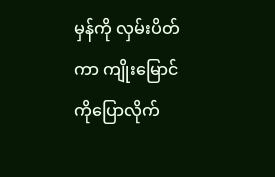မှန်ကို လှမ်းပိတ်ကာ ကျိုးမြောင်ကိုပြောလိုက်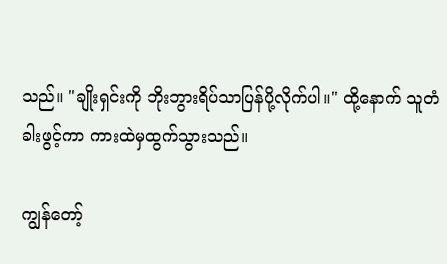သည်။ "ချိုးရှင်းကို ဘိုးဘွားရိပ်သာပြန်ပို့လိုက်ပါ။" ထို့နောက် သူတံခါးဖွင့်ကာ ကားထဲမှထွက်သွားသည်။

ကျွန်တော့်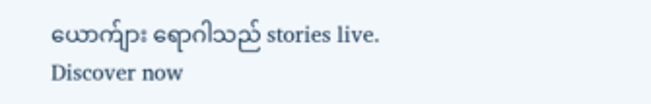ယောက်ျား ရောဂါသည် stories live. Discover now